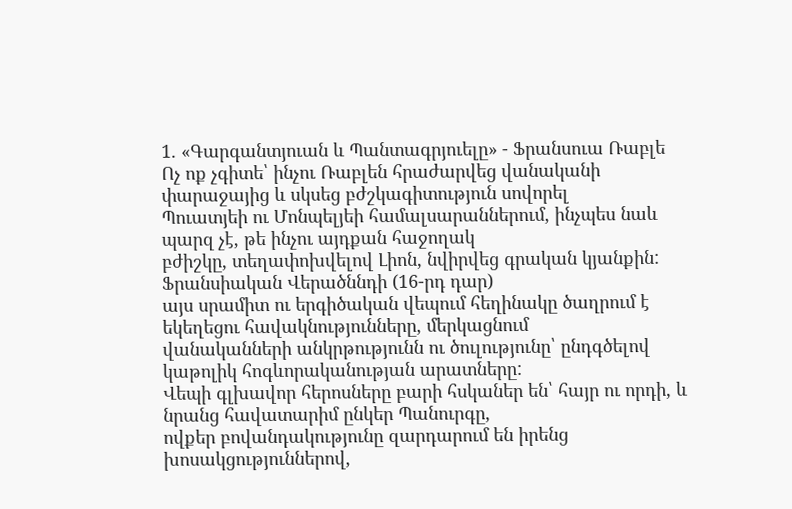1. «Գարգանտյուան և Պանտագրյուելը» - Ֆրանսուա Ռաբլե
Ոչ ոք չգիտե՝ ինչու Ռաբլեն հրաժարվեց վանականի փարաջայից և սկսեց բժշկագիտություն սովորել
Պուատյեի ու Մոնպելյեի համալսարաններում, ինչպես նաև պարզ չէ, թե ինչու այդքան հաջողակ
բժիշկը, տեղափոխվելով Լիոն, նվիրվեց գրական կյանքին: Ֆրանսիական Վերածննդի (16-րդ դար)
այս սրամիտ ու երգիծական վեպում հեղինակը ծաղրում է եկեղեցու հավակնությունները, մերկացնում
վանականների անկրթությունն ու ծուլությունը՝ ընդգծելով կաթոլիկ հոգևորականության արատները:
Վեպի գլխավոր հերոսները բարի հսկաներ են՝ հայր ու որդի, և նրանց հավատարիմ ընկեր Պանուրգը,
ովքեր բովանդակությունը զարդարում են իրենց խոսակցություններով,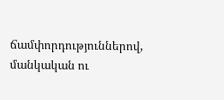ճամփորդություններով,
մանկական ու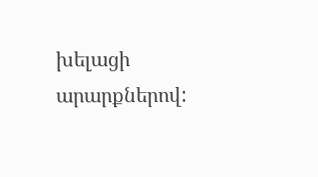խելացի արարքներով: